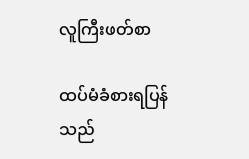လူကြီးဖတ်စာ

ထပ်မံခံစားရပြန်သည်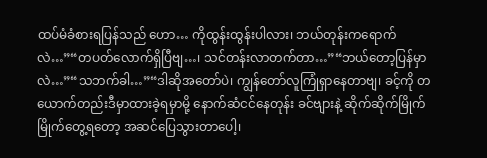ထပ်မံခံစားရပြန်သည် ဟော… ကိုထွန်းထွန်းပါလား၊ ဘယ်တုန်းကရောက်လဲ…”“တပတ်လောက်ရှိပြီဗျ…၊ သင်တန်းလာတက်တာ…”“ဘယ်တော့ပြန်မှာလဲ…”“သဘက်ခါ…”“ဒါဆိုအတော်ပဲ၊ ကျွန်တော်လူကြုံရှာနေတာဗျ၊ ခင့်ကို တယောက်တည်းဒီမှာထားခဲ့ရမှာမို့ နောက်ဆံငင်နေတုန်း ခင်ဗျားနဲ့ ဆိုက်ဆိုက်မြိုက်မြိုက်တွေ့ရတော့ အဆင်ပြေသွားတာပေါ့၊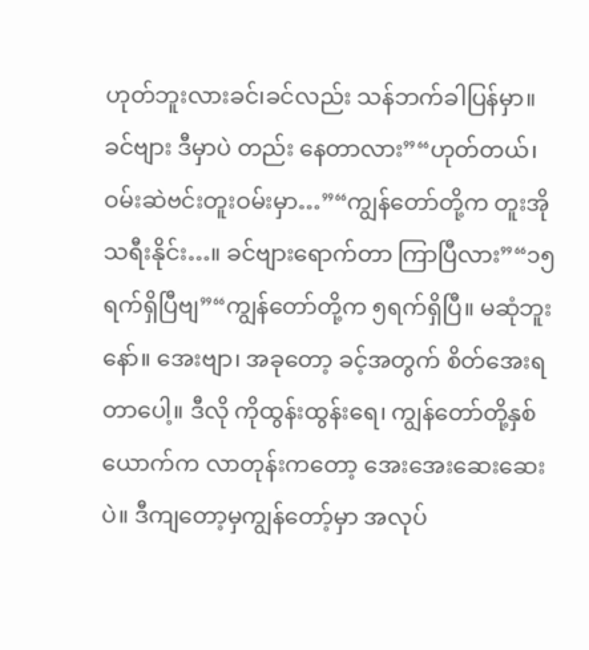ဟုတ်ဘူးလားခင်၊ခင်လည်း သန်ဘက်ခါပြန်မှာ။ ခင်ဗျား ဒီမှာပဲ တည်း နေတာလား”“ဟုတ်တယ်၊ ဝမ်းဆဲဗင်းတူးဝမ်းမှာ…”“ကျွန်တော်တို့က တူးအိုသရီးနိုင်း…။ ခင်ဗျားရောက်တာ ကြာပြီလား”“၁၅ရက်ရှိပြီဗျ”“ကျွန်တော်တို့က ၅ရက်ရှိပြီ။ မဆုံဘူးနော်။ အေးဗျာ၊ အခုတော့ ခင့်အတွက် စိတ်အေးရတာပေါ့။ ဒီလို ကိုထွန်းထွန်းရေ၊ ကျွန်တော်တို့နှစ်ယောက်က လာတုန်းကတော့ အေးအေးဆေးဆေးပဲ။ ဒီကျတော့မှကျွန်တော့်မှာ အလုပ်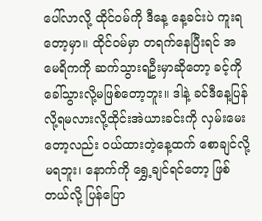ပေါ်လာလို့ ထိုင်ဝမ်ကို ဒီနေ့ နေ့ခင်းပဲ ကူးရတော့မှာ။ ထိုင်ဝမ်မှာ တရက်နေပြီးရင် အမေရိကကို ဆက်သွားရဦးမှာဆိုတော့ ခင့်ကို ခေါ်သွားလို့မဖြစ်တော့ဘူး။ ဒါနဲ့ ခင်ဒီနေ့ပြန်လို့ရမလားလို့ထိုင်းအဲယားခင်းကို လှမ်းမေးတော့လည်း ဝယ်ထားတဲ့နေ့ထက် စောချင်လို့မရဘူး၊ နောက်ကို ရွှေ့ချင်ရင်တော့ ဖြစ်တယ်လို့ ပြန်ပြော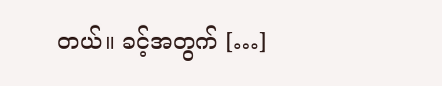တယ်။ ခင့်အတွက် […]